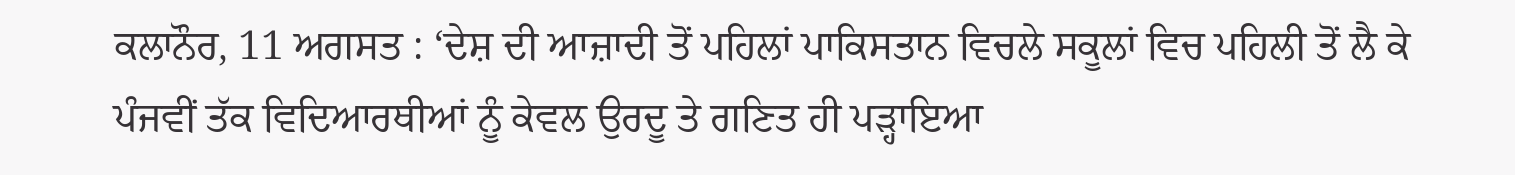ਕਲਾਨੌਰ, 11 ਅਗਸਤ : ‘ਦੇਸ਼ ਦੀ ਆਜ਼ਾਦੀ ਤੋਂ ਪਹਿਲਾਂ ਪਾਕਿਸਤਾਨ ਵਿਚਲੇ ਸਕੂਲਾਂ ਵਿਚ ਪਹਿਲੀ ਤੋਂ ਲੈ ਕੇ ਪੰਜਵੀਂ ਤੱਕ ਵਿਦਿਆਰਥੀਆਂ ਨੂੰ ਕੇਵਲ ਉਰਦੂ ਤੇ ਗਣਿਤ ਹੀ ਪੜ੍ਹਾਇਆ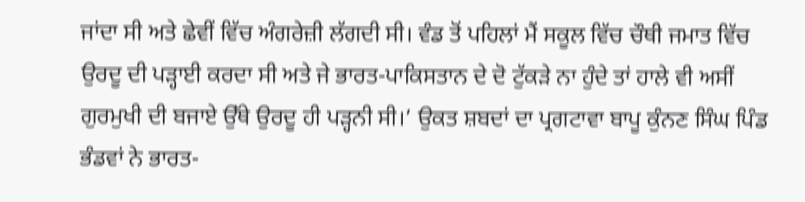ਜਾਂਦਾ ਸੀ ਅਤੇ ਛੇਵੀਂ ਵਿੱਚ ਅੰਗਰੇਜ਼ੀ ਲੱਗਦੀ ਸੀ। ਵੰਡ ਤੋਂ ਪਹਿਲਾਂ ਮੈਂ ਸਕੂਲ ਵਿੱਚ ਚੌਥੀ ਜਮਾਤ ਵਿੱਚ ਉਰਦੂ ਦੀ ਪੜ੍ਹਾਈ ਕਰਦਾ ਸੀ ਅਤੇ ਜੇ ਭਾਰਤ-ਪਾਕਿਸਤਾਨ ਦੇ ਦੋ ਟੁੱਕੜੇ ਨਾ ਹੁੰਦੇ ਤਾਂ ਹਾਲੇ ਵੀ ਅਸੀਂ ਗੁਰਮੁਖੀ ਦੀ ਬਜਾਏ ਉੱਥੇ ਉਰਦੂ ਹੀ ਪੜ੍ਹਨੀ ਸੀ।’ ਉਕਤ ਸ਼ਬਦਾਂ ਦਾ ਪ੍ਰਗਟਾਵਾ ਬਾਪੂ ਕੁੰਨਣ ਸਿੰਘ ਪਿੰਡ ਭੰਡਵਾਂ ਨੇ ਭਾਰਤ-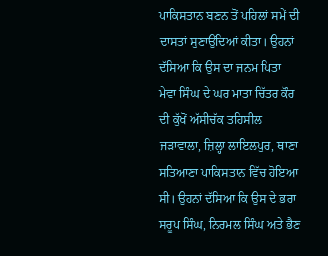ਪਾਕਿਸਤਾਨ ਬਣਨ ਤੋਂ ਪਹਿਲਾਂ ਸਮੇਂ ਦੀ ਦਾਸਤਾਂ ਸੁਣਾਉਂਦਿਆਂ ਕੀਤਾ। ਉਹਨਾਂ ਦੱਸਿਆ ਕਿ ਉਸ ਦਾ ਜਨਮ ਪਿਤਾ ਮੇਵਾ ਸਿੰਘ ਦੇ ਘਰ ਮਾਤਾ ਚਿੱਤਰ ਕੌਰ ਦੀ ਕੁੱਖੋਂ ਅੱਸੀਚੱਕ ਤਹਿਸੀਲ ਜੜਾਵਾਲਾ, ਜ਼ਿਲ੍ਹਾ ਲਾਇਲਪੁਰ, ਥਾਣਾ ਸਤਿਆਣਾ ਪਾਕਿਸਤਾਨ ਵਿੱਚ ਹੋਇਆ ਸੀ। ਉਹਨਾਂ ਦੱਸਿਆ ਕਿ ਉਸ ਦੇ ਭਰਾ ਸਰੂਪ ਸਿੰਘ, ਨਿਰਮਲ ਸਿੰਘ ਅਤੇ ਭੈਣ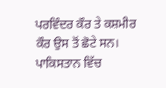ਪਰਵਿੰਦਰ ਕੌਰ ਤੇ ਕਸ਼ਮੀਰ ਕੌਰ ਉਸ ਤੋਂ ਛੋਟੇ ਸਨ। ਪਾਕਿਸਤਾਨ ਵਿੱਚ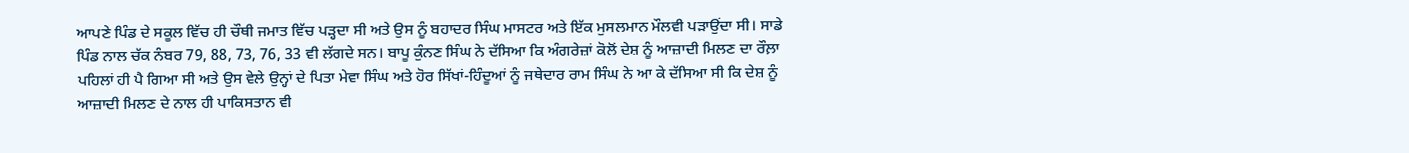ਆਪਣੇ ਪਿੰਡ ਦੇ ਸਕੂਲ ਵਿੱਚ ਹੀ ਚੌਥੀ ਜਮਾਤ ਵਿੱਚ ਪੜ੍ਹਦਾ ਸੀ ਅਤੇ ਉਸ ਨੂੰ ਬਹਾਦਰ ਸਿੰਘ ਮਾਸਟਰ ਅਤੇ ਇੱਕ ਮੁਸਲਮਾਨ ਮੌਲਵੀ ਪੜਾਉਂਦਾ ਸੀ। ਸਾਡੇ ਪਿੰਡ ਨਾਲ ਚੱਕ ਨੰਬਰ 79, 88, 73, 76, 33 ਵੀ ਲੱਗਦੇ ਸਨ। ਬਾਪੂ ਕੁੰਨਣ ਸਿੰਘ ਨੇ ਦੱਸਿਆ ਕਿ ਅੰਗਰੇਜ਼ਾਂ ਕੋਲੋਂ ਦੇਸ਼ ਨੂੰ ਆਜ਼ਾਦੀ ਮਿਲਣ ਦਾ ਰੌਲ਼ਾ ਪਹਿਲਾਂ ਹੀ ਪੈ ਗਿਆ ਸੀ ਅਤੇ ਉਸ ਵੇਲੇ ਉਨ੍ਹਾਂ ਦੇ ਪਿਤਾ ਮੇਵਾ ਸਿੰਘ ਅਤੇ ਹੋਰ ਸਿੱਖਾਂ-ਹਿੰਦੂਆਂ ਨੂੰ ਜਥੇਦਾਰ ਰਾਮ ਸਿੰਘ ਨੇ ਆ ਕੇ ਦੱਸਿਆ ਸੀ ਕਿ ਦੇਸ਼ ਨੂੰ ਆਜ਼ਾਦੀ ਮਿਲਣ ਦੇ ਨਾਲ ਹੀ ਪਾਕਿਸਤਾਨ ਵੀ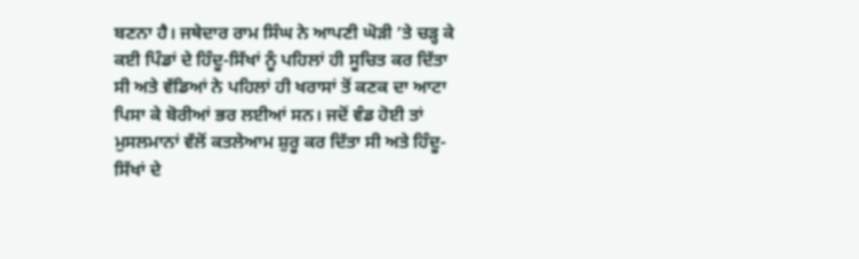ਬਣਨਾ ਹੈ। ਜਥੇਦਾਰ ਰਾਮ ਸਿੰਘ ਨੇ ਆਪਣੀ ਘੋੜੀ ’ਤੇ ਚੜ੍ਹ ਕੇ ਕਈ ਪਿੰਡਾਂ ਦੇ ਹਿੰਦੂ-ਸਿੱਖਾਂ ਨੂੰ ਪਹਿਲਾਂ ਹੀ ਸੂਚਿਤ ਕਰ ਦਿੱਤਾ ਸੀ ਅਤੇ ਵੱਡਿਆਂ ਨੇ ਪਹਿਲਾਂ ਹੀ ਖਰਾਸਾਂ ਤੋਂ ਕਣਕ ਦਾ ਆਟਾ ਪਿਸਾ ਕੇ ਬੋਰੀਆਂ ਭਰ ਲਈਆਂ ਸਨ। ਜਦੋਂ ਵੰਡ ਹੋਈ ਤਾਂ ਮੁਸਲਮਾਨਾਂ ਵੱਲੋਂ ਕਤਲੇਆਮ ਸ਼ੁਰੂ ਕਰ ਦਿੱਤਾ ਸੀ ਅਤੇ ਹਿੰਦੂ-ਸਿੱਖਾਂ ਦੇ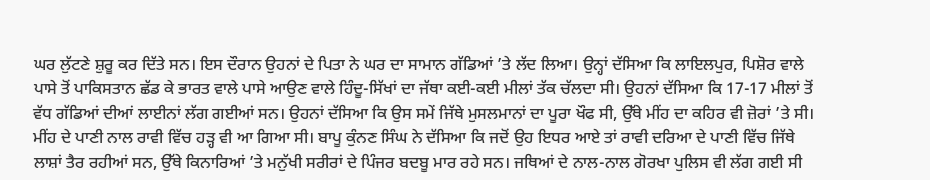ਘਰ ਲੁੱਟਣੇ ਸ਼ੁਰੂ ਕਰ ਦਿੱਤੇ ਸਨ। ਇਸ ਦੌਰਾਨ ਉਹਨਾਂ ਦੇ ਪਿਤਾ ਨੇ ਘਰ ਦਾ ਸਾਮਾਨ ਗੱਡਿਆਂ ’ਤੇ ਲੱਦ ਲਿਆ। ਉਨ੍ਹਾਂ ਦੱਸਿਆ ਕਿ ਲਾਇਲਪੁਰ, ਪਿਸ਼ੋਰ ਵਾਲੇ ਪਾਸੇ ਤੋਂ ਪਾਕਿਸਤਾਨ ਛੱਡ ਕੇ ਭਾਰਤ ਵਾਲੇ ਪਾਸੇ ਆਉਣ ਵਾਲੇ ਹਿੰਦੂ-ਸਿੱਖਾਂ ਦਾ ਜੱਥਾ ਕਈ-ਕਈ ਮੀਲਾਂ ਤੱਕ ਚੱਲਦਾ ਸੀ। ਉਹਨਾਂ ਦੱਸਿਆ ਕਿ 17-17 ਮੀਲਾਂ ਤੋਂ ਵੱਧ ਗੱਡਿਆਂ ਦੀਆਂ ਲਾਈਨਾਂ ਲੱਗ ਗਈਆਂ ਸਨ। ਉਹਨਾਂ ਦੱਸਿਆ ਕਿ ਉਸ ਸਮੇਂ ਜਿੱਥੇ ਮੁਸਲਮਾਨਾਂ ਦਾ ਪੂਰਾ ਖੌਫ ਸੀ, ਉੱਥੇ ਮੀਂਹ ਦਾ ਕਹਿਰ ਵੀ ਜ਼ੋਰਾਂ ’ਤੇ ਸੀ। ਮੀਂਹ ਦੇ ਪਾਣੀ ਨਾਲ ਰਾਵੀ ਵਿੱਚ ਹੜ੍ਹ ਵੀ ਆ ਗਿਆ ਸੀ। ਬਾਪੂ ਕੁੰਨਣ ਸਿੰਘ ਨੇ ਦੱਸਿਆ ਕਿ ਜਦੋਂ ਉਹ ਇਧਰ ਆਏ ਤਾਂ ਰਾਵੀ ਦਰਿਆ ਦੇ ਪਾਣੀ ਵਿੱਚ ਜਿੱਥੇ ਲਾਸ਼ਾਂ ਤੈਰ ਰਹੀਆਂ ਸਨ, ਉੱਥੇ ਕਿਨਾਰਿਆਂ ’ਤੇ ਮਨੁੱਖੀ ਸਰੀਰਾਂ ਦੇ ਪਿੰਜਰ ਬਦਬੂ ਮਾਰ ਰਹੇ ਸਨ। ਜਥਿਆਂ ਦੇ ਨਾਲ-ਨਾਲ ਗੋਰਖਾ ਪੁਲਿਸ ਵੀ ਲੱਗ ਗਈ ਸੀ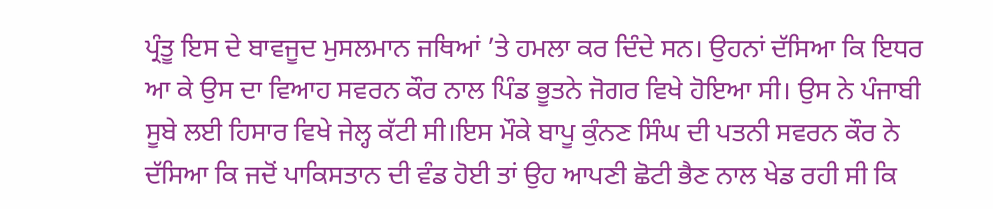ਪ੍ਰੰਤੂ ਇਸ ਦੇ ਬਾਵਜੂਦ ਮੁਸਲਮਾਨ ਜਥਿਆਂ ’ਤੇ ਹਮਲਾ ਕਰ ਦਿੰਦੇ ਸਨ। ਉਹਨਾਂ ਦੱਸਿਆ ਕਿ ਇਧਰ ਆ ਕੇ ਉਸ ਦਾ ਵਿਆਹ ਸਵਰਨ ਕੌਰ ਨਾਲ ਪਿੰਡ ਭੂਤਨੇ ਜੋਗਰ ਵਿਖੇ ਹੋਇਆ ਸੀ। ਉਸ ਨੇ ਪੰਜਾਬੀ ਸੂਬੇ ਲਈ ਹਿਸਾਰ ਵਿਖੇ ਜੇਲ੍ਹ ਕੱਟੀ ਸੀ।ਇਸ ਮੌਕੇ ਬਾਪੂ ਕੁੰਨਣ ਸਿੰਘ ਦੀ ਪਤਨੀ ਸਵਰਨ ਕੌਰ ਨੇ ਦੱਸਿਆ ਕਿ ਜਦੋਂ ਪਾਕਿਸਤਾਨ ਦੀ ਵੰਡ ਹੋਈ ਤਾਂ ਉਹ ਆਪਣੀ ਛੋਟੀ ਭੈਣ ਨਾਲ ਖੇਡ ਰਹੀ ਸੀ ਕਿ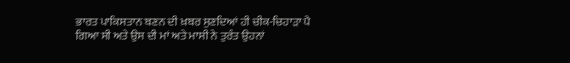ਭਾਰਤ ਪਾਕਿਸਤਾਨ ਬਣਨ ਦੀ ਖ਼ਬਰ ਸੁਣਦਿਆਂ ਹੀ ਚੀਕ-ਚਿਹਾੜਾ ਪੈ ਗਿਆ ਸੀ ਅਤੇ ਉਸ ਦੀ ਮਾਂ ਅਤੇ ਮਾਸੀ ਨੇ ਤੁਰੰਤ ਉਹਨਾਂ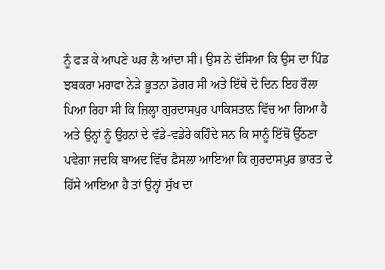ਨੂੰ ਫੜ ਕੇ ਆਪਣੇ ਘਰ ਲੈ ਆਂਦਾ ਸੀ। ਉਸ ਨੇ ਦੱਸਿਆ ਕਿ ਉਸ ਦਾ ਪਿੰਡ ਝਬਕਰਾ ਮਰਾਫਾ ਨੇੜੇ ਭੂਤਨਾ ਡੋਗਰ ਸੀ ਅਤੇ ਇੱਥੇ ਦੋ ਦਿਨ ਇਹ ਰੌਲਾ ਪਿਆ ਰਿਹਾ ਸੀ ਕਿ ਜ਼ਿਲ੍ਹਾ ਗੁਰਦਾਸਪੁਰ ਪਾਕਿਸਤਾਨ ਵਿੱਚ ਆ ਗਿਆ ਹੈ ਅਤੇ ਉਨ੍ਹਾਂ ਨੂੰ ਉਹਨਾਂ ਦੇ ਵੱਡੇ-ਵਡੇਰੇ ਕਹਿੰਦੇ ਸਨ ਕਿ ਸਾਨੂੰ ਇੱਥੋਂ ਉੱਠਣਾ ਪਵੇਗਾ ਜਦਕਿ ਬਾਅਦ ਵਿੱਚ ਫ਼ੈਸਲਾ ਆਇਆ ਕਿ ਗੁਰਦਾਸਪੁਰ ਭਾਰਤ ਦੇ ਹਿੱਸੇ ਆਇਆ ਹੈ ਤਾਂ ਉਨ੍ਹਾਂ ਸੁੱਖ ਦਾ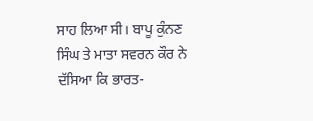ਸਾਹ ਲਿਆ ਸੀ। ਬਾਪੂ ਕੁੰਨਣ ਸਿੰਘ ਤੇ ਮਾਤਾ ਸਵਰਨ ਕੌਰ ਨੇ ਦੱਸਿਆ ਕਿ ਭਾਰਤ-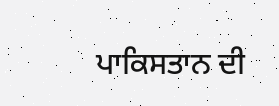ਪਾਕਿਸਤਾਨ ਦੀ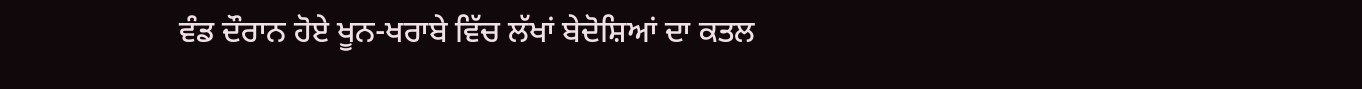ਵੰਡ ਦੌਰਾਨ ਹੋਏ ਖੂਨ-ਖਰਾਬੇ ਵਿੱਚ ਲੱਖਾਂ ਬੇਦੋਸ਼ਿਆਂ ਦਾ ਕਤਲ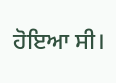ਹੋਇਆ ਸੀ।